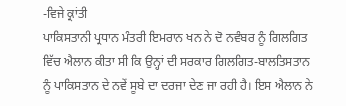-ਵਿਜੇ ਕ੍ਰਾਂਤੀ
ਪਾਕਿਸਤਾਨੀ ਪ੍ਰਧਾਨ ਮੰਤਰੀ ਇਮਰਾਨ ਖਨ ਨੇ ਦੋ ਨਵੰਬਰ ਨੂੰ ਗਿਲਗਿਤ ਵਿੱਚ ਐਲਾਨ ਕੀਤਾ ਸੀ ਕਿ ਉਨ੍ਹਾਂ ਦੀ ਸਰਕਾਰ ਗਿਲਗਿਤ-ਬਾਲਤਿਸਤਾਨ ਨੂੰ ਪਾਕਿਸਤਾਨ ਦੇ ਨਵੇਂ ਸੂਬੇ ਦਾ ਦਰਜਾ ਦੇਣ ਜਾ ਰਹੀ ਹੈ। ਇਸ ਐਲਾਨ ਨੇ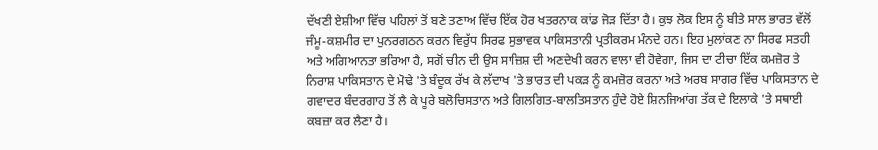ਦੱਖਣੀ ਏਸ਼ੀਆ ਵਿੱਚ ਪਹਿਲਾਂ ਤੋਂ ਬਣੇ ਤਣਾਅ ਵਿੱਚ ਇੱਕ ਹੋਰ ਖਤਰਨਾਕ ਕਾਂਡ ਜੋੜ ਦਿੱਤਾ ਹੈ। ਕੁਝ ਲੋਕ ਇਸ ਨੂੰ ਬੀਤੇ ਸਾਲ ਭਾਰਤ ਵੱਲੋਂ ਜੰਮੂ-ਕਸ਼ਮੀਰ ਦਾ ਪੁਨਰਗਠਨ ਕਰਨ ਵਿਰੁੱਧ ਸਿਰਫ ਸੁਭਾਵਕ ਪਾਕਿਸਤਾਨੀ ਪ੍ਰਤੀਕਰਮ ਮੰਨਦੇ ਹਨ। ਇਹ ਮੁਲਾਂਕਣ ਨਾ ਸਿਰਫ ਸਤਹੀ ਅਤੇ ਅਗਿਆਨਤਾ ਭਰਿਆ ਹੈ, ਸਗੋਂ ਚੀਨ ਦੀ ਉਸ ਸਾਜ਼ਿਸ਼ ਦੀ ਅਣਦੇਖੀ ਕਰਨ ਵਾਲਾ ਵੀ ਹੋਵੇਗਾ, ਜਿਸ ਦਾ ਟੀਚਾ ਇੱਕ ਕਮਜ਼ੋਰ ਤੇ ਨਿਰਾਸ਼ ਪਾਕਿਸਤਾਨ ਦੇ ਮੋਢੇ 'ਤੇ ਬੰਦੂਕ ਰੱਖ ਕੇ ਲੱਦਾਖ 'ਤੇ ਭਾਰਤ ਦੀ ਪਕੜ ਨੂੰ ਕਮਜ਼ੋਰ ਕਰਨਾ ਅਤੇ ਅਰਬ ਸਾਗਰ ਵਿੱਚ ਪਾਕਿਸਤਾਨ ਦੇ ਗਵਾਦਰ ਬੰਦਰਗਾਹ ਤੋਂ ਲੈ ਕੇ ਪੂਰੇ ਬਲੋਚਿਸਤਾਨ ਅਤੇ ਗਿਲਗਿਤ-ਬਾਲਤਿਸਤਾਨ ਹੁੰਦੇ ਹੋਏ ਸ਼ਿਨਜਿਆਂਗ ਤੱਕ ਦੇ ਇਲਾਕੇ 'ਤੇ ਸਥਾਈ ਕਬਜ਼ਾ ਕਰ ਲੈਣਾ ਹੈ।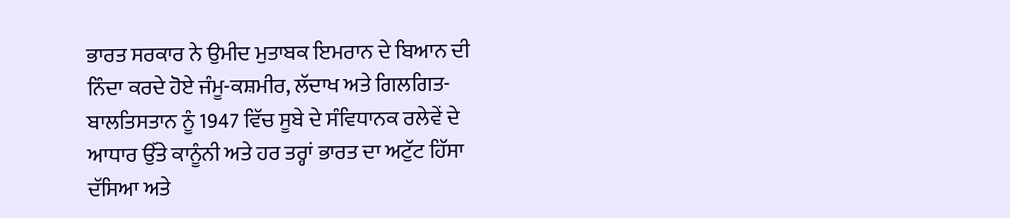ਭਾਰਤ ਸਰਕਾਰ ਨੇ ਉਮੀਦ ਮੁਤਾਬਕ ਇਮਰਾਨ ਦੇ ਬਿਆਨ ਦੀ ਨਿੰਦਾ ਕਰਦੇ ਹੋਏ ਜੰਮੂ-ਕਸ਼ਮੀਰ, ਲੱਦਾਖ ਅਤੇ ਗਿਲਗਿਤ-ਬਾਲਤਿਸਤਾਨ ਨੂੰ 1947 ਵਿੱਚ ਸੂਬੇ ਦੇ ਸੰਵਿਧਾਨਕ ਰਲੇਵੇਂ ਦੇ ਆਧਾਰ ਉੱਤੇ ਕਾਨੂੰਨੀ ਅਤੇ ਹਰ ਤਰ੍ਹਾਂ ਭਾਰਤ ਦਾ ਅਟੁੱਟ ਹਿੱਸਾ ਦੱਸਿਆ ਅਤੇ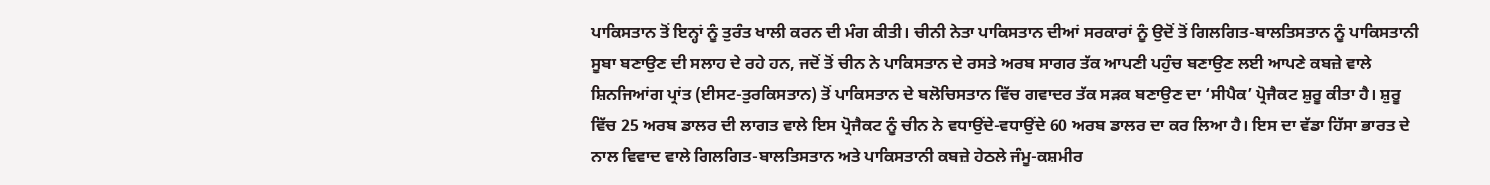ਪਾਕਿਸਤਾਨ ਤੋਂ ਇਨ੍ਹਾਂ ਨੂੰ ਤੁਰੰਤ ਖਾਲੀ ਕਰਨ ਦੀ ਮੰਗ ਕੀਤੀ। ਚੀਨੀ ਨੇਤਾ ਪਾਕਿਸਤਾਨ ਦੀਆਂ ਸਰਕਾਰਾਂ ਨੂੰ ਉਦੋਂ ਤੋਂ ਗਿਲਗਿਤ-ਬਾਲਤਿਸਤਾਨ ਨੂੰ ਪਾਕਿਸਤਾਨੀ ਸੂਬਾ ਬਣਾਉਣ ਦੀ ਸਲਾਹ ਦੇ ਰਹੇ ਹਨ, ਜਦੋਂ ਤੋਂ ਚੀਨ ਨੇ ਪਾਕਿਸਤਾਨ ਦੇ ਰਸਤੇ ਅਰਬ ਸਾਗਰ ਤੱਕ ਆਪਣੀ ਪਹੁੰਚ ਬਣਾਉਣ ਲਈ ਆਪਣੇ ਕਬਜ਼ੇ ਵਾਲੇ ਸ਼ਿਨਜਿਆਂਗ ਪ੍ਰਾਂਤ (ਈਸਟ-ਤੁਰਕਿਸਤਾਨ) ਤੋਂ ਪਾਕਿਸਤਾਨ ਦੇ ਬਲੋਚਿਸਤਾਨ ਵਿੱਚ ਗਵਾਦਰ ਤੱਕ ਸੜਕ ਬਣਾਉਣ ਦਾ ‘ਸੀਪੈਕ’ ਪ੍ਰੋਜੈਕਟ ਸ਼ੁਰੂ ਕੀਤਾ ਹੈ। ਸ਼ੁਰੂ ਵਿੱਚ 25 ਅਰਬ ਡਾਲਰ ਦੀ ਲਾਗਤ ਵਾਲੇ ਇਸ ਪ੍ਰੋਜੈਕਟ ਨੂੰ ਚੀਨ ਨੇ ਵਧਾਉਂਦੇ-ਵਧਾਉਂਦੇ 60 ਅਰਬ ਡਾਲਰ ਦਾ ਕਰ ਲਿਆ ਹੈ। ਇਸ ਦਾ ਵੱਡਾ ਹਿੱਸਾ ਭਾਰਤ ਦੇ ਨਾਲ ਵਿਵਾਦ ਵਾਲੇ ਗਿਲਗਿਤ-ਬਾਲਤਿਸਤਾਨ ਅਤੇ ਪਾਕਿਸਤਾਨੀ ਕਬਜ਼ੇ ਹੇਠਲੇ ਜੰਮੂ-ਕਸ਼ਮੀਰ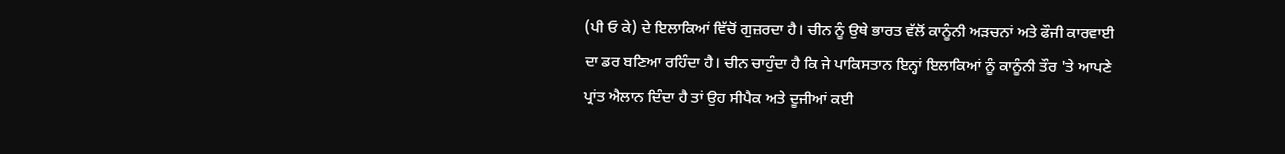(ਪੀ ਓ ਕੇ) ਦੇ ਇਲਾਕਿਆਂ ਵਿੱਚੋਂ ਗੁਜ਼ਰਦਾ ਹੈ। ਚੀਨ ਨੂੰ ਉਥੇ ਭਾਰਤ ਵੱਲੋਂ ਕਾਨੂੰਨੀ ਅੜਚਨਾਂ ਅਤੇ ਫੌਜੀ ਕਾਰਵਾਈ ਦਾ ਡਰ ਬਣਿਆ ਰਹਿੰਦਾ ਹੈ। ਚੀਨ ਚਾਹੁੰਦਾ ਹੈ ਕਿ ਜੇ ਪਾਕਿਸਤਾਨ ਇਨ੍ਹਾਂ ਇਲਾਕਿਆਂ ਨੂੰ ਕਾਨੂੰਨੀ ਤੌਰ 'ਤੇ ਆਪਣੇ ਪ੍ਰਾਂਤ ਐਲਾਨ ਦਿੰਦਾ ਹੈ ਤਾਂ ਉਹ ਸੀਪੈਕ ਅਤੇ ਦੂਜੀਆਂ ਕਈ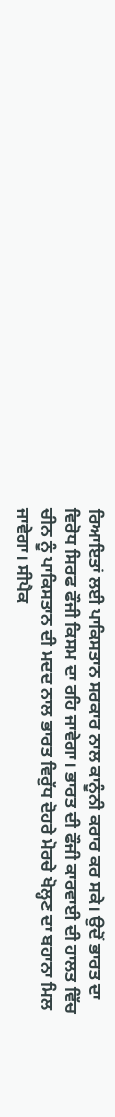ਰਿਆਇਤਾਂ ਲਈ ਪਾਕਿਸਤਾਨ ਸਰਕਾਰ ਨਾਲ ਕਾਨੂੰਨੀ ਕਰਾਰ ਕਰ ਸਕੇ। ਉਦੋਂ ਭਾਰਤ ਦਾ ਵਿਰੋਧ ਸਿਰਫ ਫੌਜੀ ਕਿਸਮ ਦਾ ਰਹਿ ਜਾਵੇਗਾ। ਭਾਰਤ ਦੀ ਫੌਜੀ ਕਾਰਵਾਈ ਦੀ ਹਾਲਤ ਵਿੱਚ ਚੀਨ ਨੂੰ ਪਾਕਿਸਤਾਨ ਦੀ ਮਦਦ ਨਾਲ ਭਾਰਤ ਵਿਰੁੱਧ ਦੋਹਰੇ ਮੋਰਚੇ ਖੋਲ੍ਹਣ ਦਾ ਬਹਾਨਾ ਮਿਲ ਜਾਵੇਗਾ। ਸੀਪੈਕ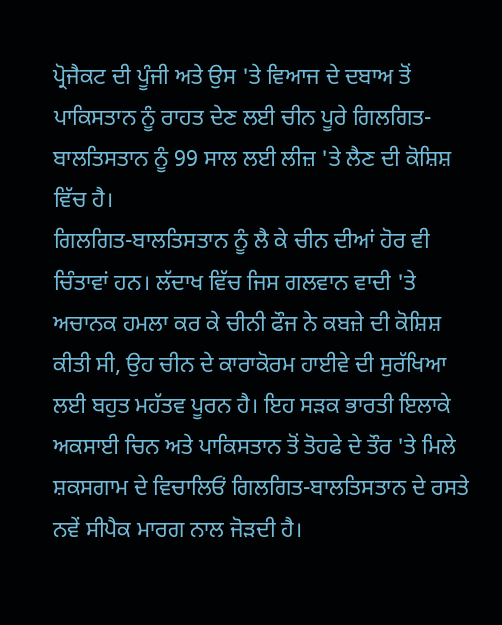ਪ੍ਰੋਜੈਕਟ ਦੀ ਪੂੰਜੀ ਅਤੇ ਉਸ 'ਤੇ ਵਿਆਜ ਦੇ ਦਬਾਅ ਤੋਂ ਪਾਕਿਸਤਾਨ ਨੂੰ ਰਾਹਤ ਦੇਣ ਲਈ ਚੀਨ ਪੂਰੇ ਗਿਲਗਿਤ-ਬਾਲਤਿਸਤਾਨ ਨੂੰ 99 ਸਾਲ ਲਈ ਲੀਜ਼ 'ਤੇ ਲੈਣ ਦੀ ਕੋਸ਼ਿਸ਼ ਵਿੱਚ ਹੈ।
ਗਿਲਗਿਤ-ਬਾਲਤਿਸਤਾਨ ਨੂੰ ਲੈ ਕੇ ਚੀਨ ਦੀਆਂ ਹੋਰ ਵੀ ਚਿੰਤਾਵਾਂ ਹਨ। ਲੱਦਾਖ ਵਿੱਚ ਜਿਸ ਗਲਵਾਨ ਵਾਦੀ 'ਤੇ ਅਚਾਨਕ ਹਮਲਾ ਕਰ ਕੇ ਚੀਨੀ ਫੌਜ ਨੇ ਕਬਜ਼ੇ ਦੀ ਕੋਸ਼ਿਸ਼ ਕੀਤੀ ਸੀ, ਉਹ ਚੀਨ ਦੇ ਕਾਰਾਕੋਰਮ ਹਾਈਵੇ ਦੀ ਸੁਰੱਖਿਆ ਲਈ ਬਹੁਤ ਮਹੱਤਵ ਪੂਰਨ ਹੈ। ਇਹ ਸੜਕ ਭਾਰਤੀ ਇਲਾਕੇ ਅਕਸਾਈ ਚਿਨ ਅਤੇ ਪਾਕਿਸਤਾਨ ਤੋਂ ਤੋਹਫੇ ਦੇ ਤੌਰ 'ਤੇ ਮਿਲੇ ਸ਼ਕਸਗਾਮ ਦੇ ਵਿਚਾਲਿਓਂ ਗਿਲਗਿਤ-ਬਾਲਤਿਸਤਾਨ ਦੇ ਰਸਤੇ ਨਵੇਂ ਸੀਪੈਕ ਮਾਰਗ ਨਾਲ ਜੋੜਦੀ ਹੈ।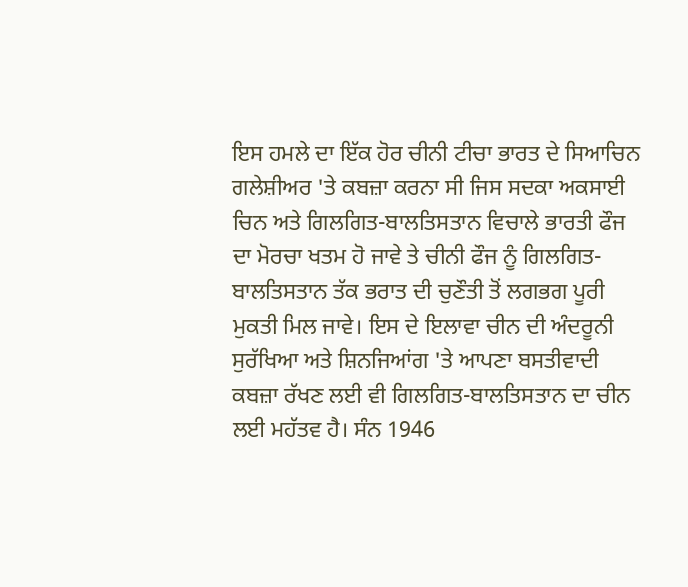ਇਸ ਹਮਲੇ ਦਾ ਇੱਕ ਹੋਰ ਚੀਨੀ ਟੀਚਾ ਭਾਰਤ ਦੇ ਸਿਆਚਿਨ ਗਲੇਸ਼ੀਅਰ 'ਤੇ ਕਬਜ਼ਾ ਕਰਨਾ ਸੀ ਜਿਸ ਸਦਕਾ ਅਕਸਾਈ ਚਿਨ ਅਤੇ ਗਿਲਗਿਤ-ਬਾਲਤਿਸਤਾਨ ਵਿਚਾਲੇ ਭਾਰਤੀ ਫੌਜ ਦਾ ਮੋਰਚਾ ਖਤਮ ਹੋ ਜਾਵੇ ਤੇ ਚੀਨੀ ਫੌਜ ਨੂੰ ਗਿਲਗਿਤ-ਬਾਲਤਿਸਤਾਨ ਤੱਕ ਭਰਾਤ ਦੀ ਚੁਣੌਤੀ ਤੋਂ ਲਗਭਗ ਪੂਰੀ ਮੁਕਤੀ ਮਿਲ ਜਾਵੇ। ਇਸ ਦੇ ਇਲਾਵਾ ਚੀਨ ਦੀ ਅੰਦਰੂਨੀ ਸੁਰੱਖਿਆ ਅਤੇ ਸ਼ਿਨਜਿਆਂਗ 'ਤੇ ਆਪਣਾ ਬਸਤੀਵਾਦੀ ਕਬਜ਼ਾ ਰੱਖਣ ਲਈ ਵੀ ਗਿਲਗਿਤ-ਬਾਲਤਿਸਤਾਨ ਦਾ ਚੀਨ ਲਈ ਮਹੱਤਵ ਹੈ। ਸੰਨ 1946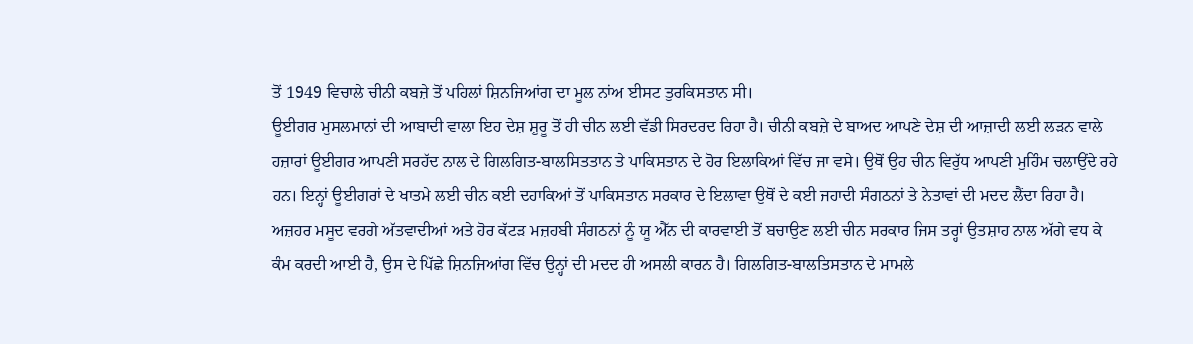ਤੋਂ 1949 ਵਿਚਾਲੇ ਚੀਨੀ ਕਬਜ਼ੇ ਤੋਂ ਪਹਿਲਾਂ ਸ਼ਿਨਜਿਆਂਗ ਦਾ ਮੂਲ ਨਾਂਅ ਈਸਟ ਤੁਰਕਿਸਤਾਨ ਸੀ।
ਊਈਗਰ ਮੁਸਲਮਾਨਾਂ ਦੀ ਆਬਾਦੀ ਵਾਲਾ ਇਹ ਦੇਸ਼ ਸ਼ੁਰੂ ਤੋਂ ਹੀ ਚੀਨ ਲਈ ਵੱਡੀ ਸਿਰਦਰਦ ਰਿਹਾ ਹੈ। ਚੀਨੀ ਕਬਜ਼ੇ ਦੇ ਬਾਅਦ ਆਪਣੇ ਦੇਸ਼ ਦੀ ਆਜ਼ਾਦੀ ਲਈ ਲੜਨ ਵਾਲੇ ਹਜ਼ਾਰਾਂ ਊਈਗਰ ਆਪਣੀ ਸਰਹੱਦ ਨਾਲ ਦੇ ਗਿਲਗਿਤ-ਬਾਲਸਿਤਤਾਨ ਤੇ ਪਾਕਿਸਤਾਨ ਦੇ ਹੋਰ ਇਲਾਕਿਆਂ ਵਿੱਚ ਜਾ ਵਸੇ। ਉਥੋਂ ਉਹ ਚੀਨ ਵਿਰੁੱਧ ਆਪਣੀ ਮੁਹਿੰਮ ਚਲਾਉਂਦੇ ਰਹੇ ਹਨ। ਇਨ੍ਹਾਂ ਊਈਗਰਾਂ ਦੇ ਖਾਤਮੇ ਲਈ ਚੀਨ ਕਈ ਦਹਾਕਿਆਂ ਤੋਂ ਪਾਕਿਸਤਾਨ ਸਰਕਾਰ ਦੇ ਇਲਾਵਾ ਉਥੋਂ ਦੇ ਕਈ ਜਹਾਦੀ ਸੰਗਠਨਾਂ ਤੇ ਨੇਤਾਵਾਂ ਦੀ ਮਦਦ ਲੈਂਦਾ ਰਿਹਾ ਹੈ। ਅਜ਼ਹਰ ਮਸੂਦ ਵਰਗੇ ਅੱਤਵਾਦੀਆਂ ਅਤੇ ਹੋਰ ਕੱਟੜ ਮਜ਼ਹਬੀ ਸੰਗਠਨਾਂ ਨੂੰ ਯੂ ਐੱਨ ਦੀ ਕਾਰਵਾਈ ਤੋਂ ਬਚਾਉਣ ਲਈ ਚੀਨ ਸਰਕਾਰ ਜਿਸ ਤਰ੍ਹਾਂ ਉਤਸ਼ਾਹ ਨਾਲ ਅੱਗੇ ਵਧ ਕੇ ਕੰਮ ਕਰਦੀ ਆਈ ਹੈ, ਉਸ ਦੇ ਪਿੱਛੇ ਸ਼ਿਨਜਿਆਂਗ ਵਿੱਚ ਉਨ੍ਹਾਂ ਦੀ ਮਦਦ ਹੀ ਅਸਲੀ ਕਾਰਨ ਹੈ। ਗਿਲਗਿਤ-ਬਾਲਤਿਸਤਾਨ ਦੇ ਮਾਮਲੇ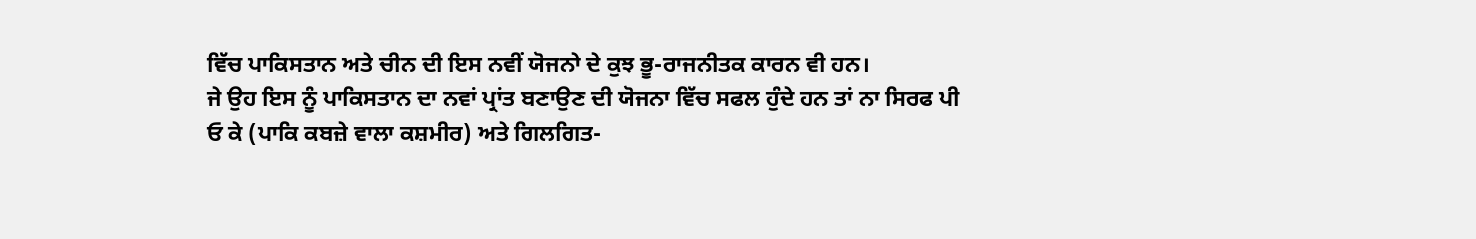ਵਿੱਚ ਪਾਕਿਸਤਾਨ ਅਤੇ ਚੀਨ ਦੀ ਇਸ ਨਵੀਂ ਯੋਜਨਾੇ ਦੇ ਕੁਝ ਭੂ-ਰਾਜਨੀਤਕ ਕਾਰਨ ਵੀ ਹਨ।
ਜੇ ਉਹ ਇਸ ਨੂੰ ਪਾਕਿਸਤਾਨ ਦਾ ਨਵਾਂ ਪ੍ਰਾਂਤ ਬਣਾਉਣ ਦੀ ਯੋਜਨਾ ਵਿੱਚ ਸਫਲ ਹੁੰਦੇ ਹਨ ਤਾਂ ਨਾ ਸਿਰਫ ਪੀ ਓ ਕੇ (ਪਾਕਿ ਕਬਜ਼ੇ ਵਾਲਾ ਕਸ਼ਮੀਰ) ਅਤੇ ਗਿਲਗਿਤ-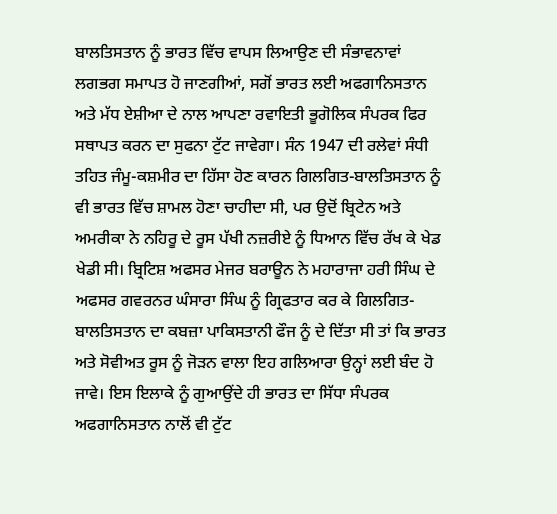ਬਾਲਤਿਸਤਾਨ ਨੂੰ ਭਾਰਤ ਵਿੱਚ ਵਾਪਸ ਲਿਆਉਣ ਦੀ ਸੰਭਾਵਨਾਵਾਂ ਲਗਭਗ ਸਮਾਪਤ ਹੋ ਜਾਣਗੀਆਂ, ਸਗੋਂ ਭਾਰਤ ਲਈ ਅਫਗਾਨਿਸਤਾਨ ਅਤੇ ਮੱਧ ਏਸ਼ੀਆ ਦੇ ਨਾਲ ਆਪਣਾ ਰਵਾਇਤੀ ਭੂਗੋਲਿਕ ਸੰਪਰਕ ਫਿਰ ਸਥਾਪਤ ਕਰਨ ਦਾ ਸੁਫਨਾ ਟੁੱਟ ਜਾਵੇਗਾ। ਸੰਨ 1947 ਦੀ ਰਲੇਵਾਂ ਸੰਧੀ ਤਹਿਤ ਜੰਮੂ-ਕਸ਼ਮੀਰ ਦਾ ਹਿੱਸਾ ਹੋਣ ਕਾਰਨ ਗਿਲਗਿਤ-ਬਾਲਤਿਸਤਾਨ ਨੂੰ ਵੀ ਭਾਰਤ ਵਿੱਚ ਸ਼ਾਮਲ ਹੋਣਾ ਚਾਹੀਦਾ ਸੀ, ਪਰ ਉਦੋਂ ਬ੍ਰਿਟੇਨ ਅਤੇ ਅਮਰੀਕਾ ਨੇ ਨਹਿਰੂ ਦੇ ਰੂਸ ਪੱਖੀ ਨਜ਼ਰੀਏ ਨੂੰ ਧਿਆਨ ਵਿੱਚ ਰੱਖ ਕੇ ਖੇਡ ਖੇਡੀ ਸੀ। ਬ੍ਰਿਟਿਸ਼ ਅਫਸਰ ਮੇਜਰ ਬਰਾਊਨ ਨੇ ਮਹਾਰਾਜਾ ਹਰੀ ਸਿੰਘ ਦੇ ਅਫਸਰ ਗਵਰਨਰ ਘੰਸਾਰਾ ਸਿੰਘ ਨੂੰ ਗ੍ਰਿਫਤਾਰ ਕਰ ਕੇ ਗਿਲਗਿਤ-ਬਾਲਤਿਸਤਾਨ ਦਾ ਕਬਜ਼ਾ ਪਾਕਿਸਤਾਨੀ ਫੌਜ ਨੂੰ ਦੇ ਦਿੱਤਾ ਸੀ ਤਾਂ ਕਿ ਭਾਰਤ ਅਤੇ ਸੋਵੀਅਤ ਰੂਸ ਨੂੰ ਜੋੜਨ ਵਾਲਾ ਇਹ ਗਲਿਆਰਾ ਉਨ੍ਹਾਂ ਲਈ ਬੰਦ ਹੋ ਜਾਵੇ। ਇਸ ਇਲਾਕੇ ਨੂੰ ਗੁਆਉਂਦੇ ਹੀ ਭਾਰਤ ਦਾ ਸਿੱਧਾ ਸੰਪਰਕ ਅਫਗਾਨਿਸਤਾਨ ਨਾਲੋਂ ਵੀ ਟੁੱਟ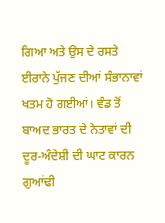ਗਿਆ ਅਤੇ ਉਸ ਦੇ ਰਸਤੇ ਈਰਾਨੇ ਪੁੱਜਣ ਦੀਆਂ ਸੰਭਾਨਾਵਾਂ ਖਤਮ ਹੋ ਗਈਆਂ। ਵੰਡ ਤੋਂ ਬਾਅਦ ਭਾਰਤ ਦੇ ਨੇਤਾਵਾਂ ਦੀ ਦੂਰ-ਅੰਦੇਸ਼ੀ ਦੀ ਘਾਟ ਕਾਰਨ ਗੁਆਂਢੀ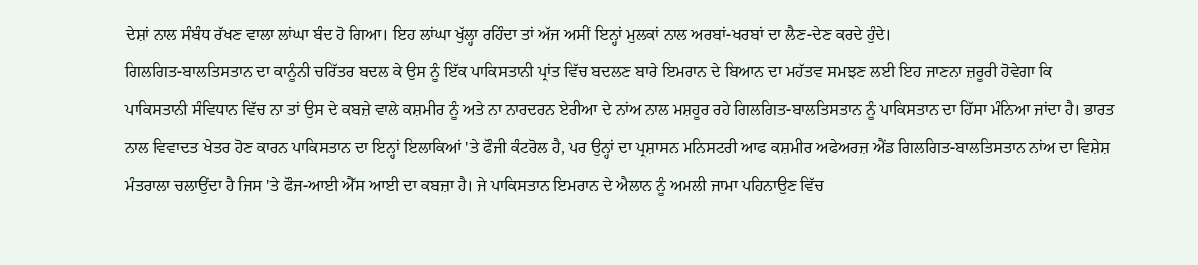ਦੇਸ਼ਾਂ ਨਾਲ ਸੰਬੰਧ ਰੱਖਣ ਵਾਲਾ ਲਾਂਘਾ ਬੰਦ ਹੋ ਗਿਆ। ਇਹ ਲਾਂਘਾ ਖੁੱਲ੍ਹਾ ਰਹਿੰਦਾ ਤਾਂ ਅੱਜ ਅਸੀਂ ਇਨ੍ਹਾਂ ਮੁਲਕਾਂ ਨਾਲ ਅਰਬਾਂ-ਖਰਬਾਂ ਦਾ ਲੈਣ-ਦੇਣ ਕਰਦੇ ਹੁੰਦੇ।
ਗਿਲਗਿਤ-ਬਾਲਤਿਸਤਾਨ ਦਾ ਕਾਨੂੰਨੀ ਚਰਿੱਤਰ ਬਦਲ ਕੇ ਉਸ ਨੂੰ ਇੱਕ ਪਾਕਿਸਤਾਨੀ ਪ੍ਰਾਂਤ ਵਿੱਚ ਬਦਲਣ ਬਾਰੇ ਇਮਰਾਨ ਦੇ ਬਿਆਨ ਦਾ ਮਹੱਤਵ ਸਮਝਣ ਲਈ ਇਹ ਜਾਣਨਾ ਜ਼ਰੂਰੀ ਹੋਵੇਗਾ ਕਿ ਪਾਕਿਸਤਾਨੀ ਸੰਵਿਧਾਨ ਵਿੱਚ ਨਾ ਤਾਂ ਉਸ ਦੇ ਕਬਜ਼ੇ ਵਾਲੇ ਕਸ਼ਮੀਰ ਨੂੰ ਅਤੇ ਨਾ ਨਾਰਦਰਨ ਏਰੀਆ ਦੇ ਨਾਂਅ ਨਾਲ ਮਸ਼ਹੂਰ ਰਹੇ ਗਿਲਗਿਤ-ਬਾਲਤਿਸਤਾਨ ਨੂੰ ਪਾਕਿਸਤਾਨ ਦਾ ਹਿੱਸਾ ਮੰਨਿਆ ਜਾਂਦਾ ਹੈ। ਭਾਰਤ ਨਾਲ ਵਿਵਾਦਤ ਖੇਤਰ ਹੋਣ ਕਾਰਨ ਪਾਕਿਸਤਾਨ ਦਾ ਇਨ੍ਹਾਂ ਇਲਾਕਿਆਂ 'ਤੇ ਫੌਜੀ ਕੰਟਰੋਲ ਹੈ, ਪਰ ਉਨ੍ਹਾਂ ਦਾ ਪ੍ਰਸ਼ਾਸਨ ਮਨਿਸਟਰੀ ਆਫ ਕਸ਼ਮੀਰ ਅਫੇਅਰਜ਼ ਐਂਡ ਗਿਲਗਿਤ-ਬਾਲਤਿਸਤਾਨ ਨਾਂਅ ਦਾ ਵਿਸ਼ੇਸ਼ ਮੰਤਰਾਲਾ ਚਲਾਉਂਦਾ ਹੈ ਜਿਸ 'ਤੇ ਫੌਜ-ਆਈ ਐੱਸ ਆਈ ਦਾ ਕਬਜ਼ਾ ਹੈ। ਜੇ ਪਾਕਿਸਤਾਨ ਇਮਰਾਨ ਦੇ ਐਲਾਨ ਨੂੰ ਅਮਲੀ ਜਾਮਾ ਪਹਿਨਾਉਣ ਵਿੱਚ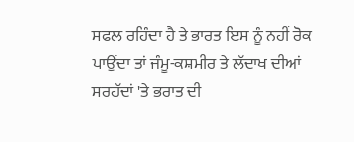ਸਫਲ ਰਹਿੰਦਾ ਹੈ ਤੇ ਭਾਰਤ ਇਸ ਨੂੰ ਨਹੀਂ ਰੋਕ ਪਾਉਂਦਾ ਤਾਂ ਜੰਮੂ-ਕਸ਼ਮੀਰ ਤੇ ਲੱਦਾਖ ਦੀਆਂ ਸਰਹੱਦਾਂ 'ਤੇ ਭਰਾਤ ਦੀ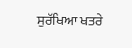ਸੁਰੱਖਿਆ ਖਤਰੇ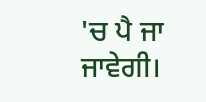'ਚ ਪੈ ਜਾ ਜਾਵੇਗੀ।